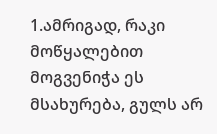1.ამრიგად, რაკი მოწყალებით მოგვენიჭა ეს მსახურება, გულს არ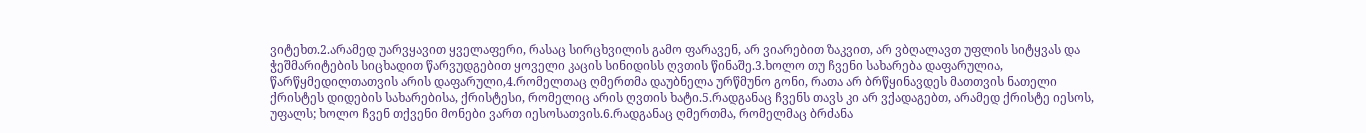ვიტეხთ.2.არამედ უარვყავით ყველაფერი, რასაც სირცხვილის გამო ფარავენ, არ ვიარებით ზაკვით, არ ვბღალავთ უფლის სიტყვას და ჭეშმარიტების სიცხადით წარვუდგებით ყოველი კაცის სინიდისს ღვთის წინაშე.3.ხოლო თუ ჩვენი სახარება დაფარულია, წარწყმედილთათვის არის დაფარული,4.რომელთაც ღმერთმა დაუბნელა ურწმუნო გონი, რათა არ ბრწყინავდეს მათთვის ნათელი ქრისტეს დიდების სახარებისა, ქრისტესი, რომელიც არის ღვთის ხატი.5.რადგანაც ჩვენს თავს კი არ ვქადაგებთ, არამედ ქრისტე იესოს, უფალს; ხოლო ჩვენ თქვენი მონები ვართ იესოსათვის.6.რადგანაც ღმერთმა, რომელმაც ბრძანა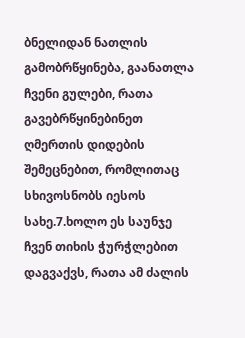ბნელიდან ნათლის გამობრწყინება, გაანათლა ჩვენი გულები, რათა გავებრწყინებინეთ ღმერთის დიდების შემეცნებით, რომლითაც სხივოსნობს იესოს სახე.7.ხოლო ეს საუნჯე ჩვენ თიხის ჭურჭლებით დაგვაქვს, რათა ამ ძალის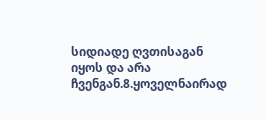სიდიადე ღვთისაგან იყოს და არა ჩვენგან.8.ყოველნაირად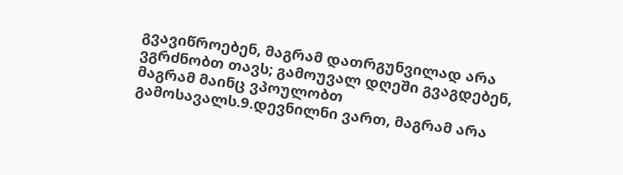გვავიწროებენ, მაგრამ დათრგუნვილად არა ვგრძნობთ თავს; გამოუვალ დღეში გვაგდებენ, მაგრამ მაინც ვპოულობთ გამოსავალს.9.დევნილნი ვართ, მაგრამ არა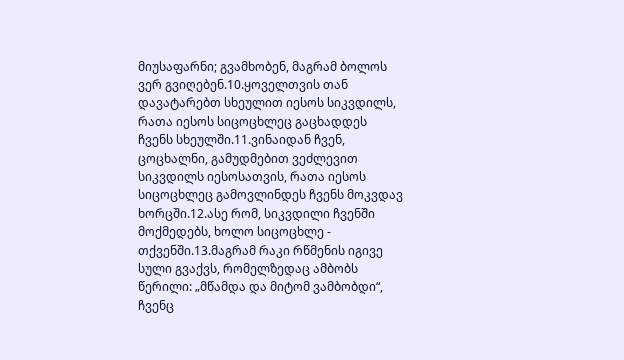მიუსაფარნი; გვამხობენ, მაგრამ ბოლოს ვერ გვიღებენ.10.ყოველთვის თან დავატარებთ სხეულით იესოს სიკვდილს, რათა იესოს სიცოცხლეც გაცხადდეს ჩვენს სხეულში.11.ვინაიდან ჩვენ, ცოცხალნი, გამუდმებით ვეძლევით სიკვდილს იესოსათვის, რათა იესოს სიცოცხლეც გამოვლინდეს ჩვენს მოკვდავ ხორცში.12.ასე რომ, სიკვდილი ჩვენში მოქმედებს, ხოლო სიცოცხლე - თქვენში.13.მაგრამ რაკი რწმენის იგივე სული გვაქვს, რომელზედაც ამბობს წერილი: „მწამდა და მიტომ ვამბობდი“, ჩვენც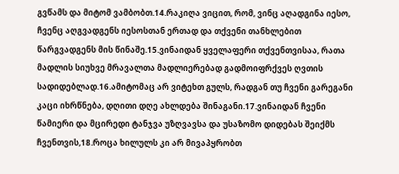გვწამს და მიტომ ვამბობთ.14.რაკიღა ვიცით, რომ, ვინც აღადგინა იესო, ჩვენც აღგვადგენს იესოსთან ერთად და თქვენი თანხლებით წარგვადგენს მის წინაშე.15.ვინაიდან ყველაფერი თქვენთვისაა, რათა მადლის სიუხვე მრავალთა მადლიერებად გადმოიფრქვეს ღვთის სადიდებლად.16.ამიტომაც არ ვიტეხთ გულს, რადგან თუ ჩვენი გარეგანი კაცი იხრწნება, დღითი დღე ახლდება შინაგანი.17.ვინაიდან ჩვენი წამიერი და მცირედი ტანჯვა უზღვავსა და უსაზომო დიდებას შეიქმს ჩვენთვის,18.როცა ხილულს კი არ მივაპყრობთ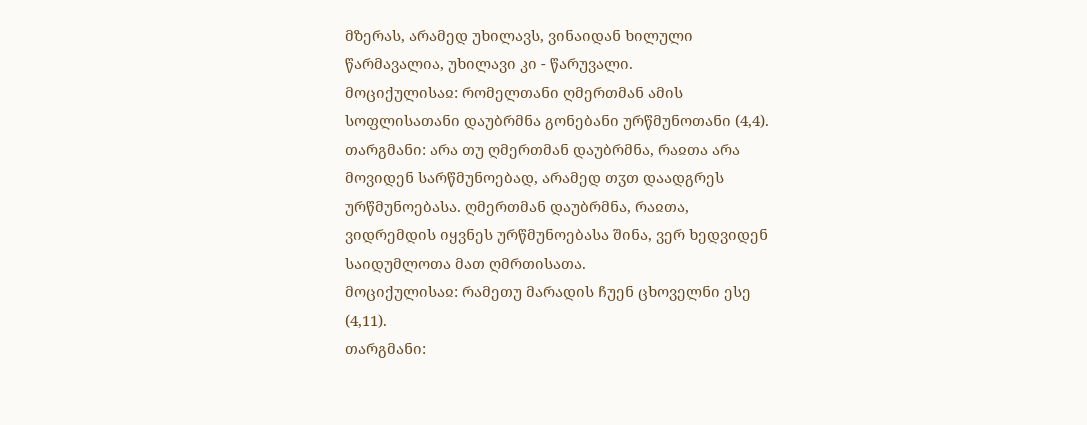მზერას, არამედ უხილავს, ვინაიდან ხილული წარმავალია, უხილავი კი - წარუვალი.
მოციქულისაჲ: რომელთანი ღმერთმან ამის სოფლისათანი დაუბრმნა გონებანი ურწმუნოთანი (4,4).
თარგმანი: არა თუ ღმერთმან დაუბრმნა, რაჲთა არა მოვიდენ სარწმუნოებად, არამედ თჳთ დაადგრეს ურწმუნოებასა. ღმერთმან დაუბრმნა, რაჲთა, ვიდრემდის იყვნეს ურწმუნოებასა შინა, ვერ ხედვიდენ საიდუმლოთა მათ ღმრთისათა.
მოციქულისაჲ: რამეთუ მარადის ჩუენ ცხოველნი ესე (4,11).
თარგმანი: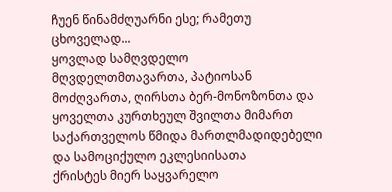ჩუენ წინამძღუარნი ესე; რამეთუ ცხოველად...
ყოვლად სამღვდელო მღვდელთმთავართა, პატიოსან მოძღვართა, ღირსთა ბერ-მონოზონთა და ყოველთა კურთხეულ შვილთა მიმართ საქართველოს წმიდა მართლმადიდებელი და სამოციქულო ეკლესიისათა
ქრისტეს მიერ საყვარელო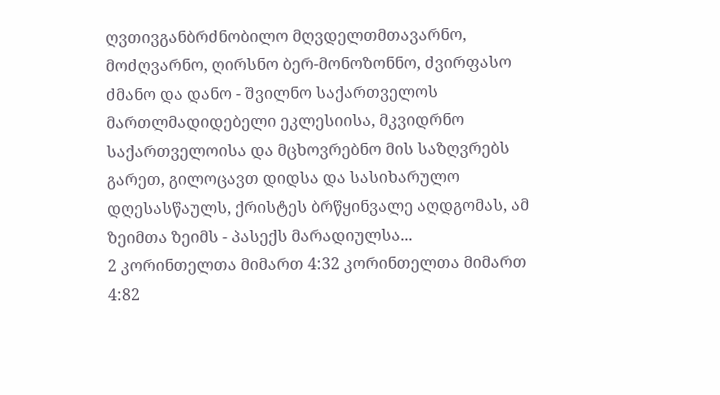ღვთივგანბრძნობილო მღვდელთმთავარნო, მოძღვარნო, ღირსნო ბერ-მონოზონნო, ძვირფასო ძმანო და დანო - შვილნო საქართველოს მართლმადიდებელი ეკლესიისა, მკვიდრნო საქართველოისა და მცხოვრებნო მის საზღვრებს გარეთ, გილოცავთ დიდსა და სასიხარულო დღესასწაულს, ქრისტეს ბრწყინვალე აღდგომას, ამ ზეიმთა ზეიმს - პასექს მარადიულსა...
2 კორინთელთა მიმართ 4:32 კორინთელთა მიმართ 4:82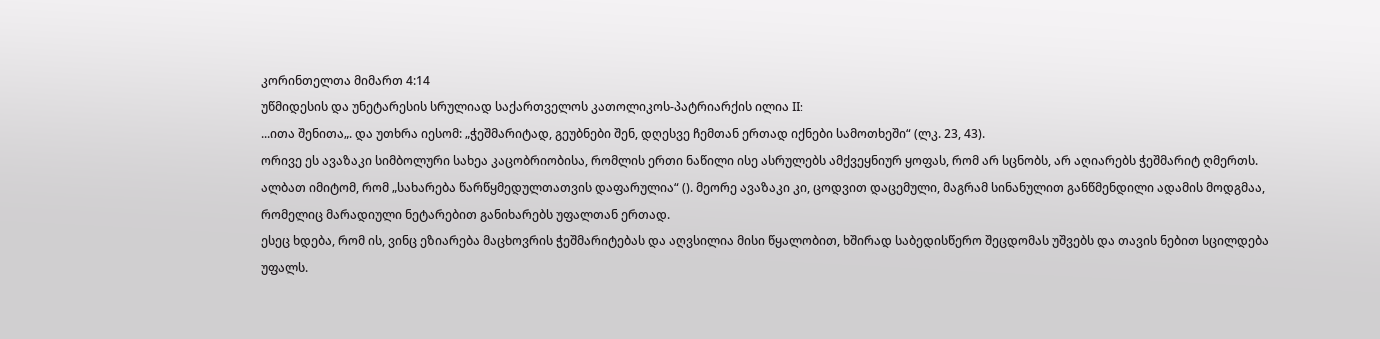კორინთელთა მიმართ 4:14
უწმიდესის და უნეტარესის სრულიად საქართველოს კათოლიკოს-პატრიარქის ილია II:
...ითა შენითა„. და უთხრა იესომ: „ჭეშმარიტად, გეუბნები შენ, დღესვე ჩემთან ერთად იქნები სამოთხეში“ (ლკ. 23, 43).
ორივე ეს ავაზაკი სიმბოლური სახეა კაცობრიობისა, რომლის ერთი ნაწილი ისე ასრულებს ამქვეყნიურ ყოფას, რომ არ სცნობს, არ აღიარებს ჭეშმარიტ ღმერთს. ალბათ იმიტომ, რომ „სახარება წარწყმედულთათვის დაფარულია“ (). მეორე ავაზაკი კი, ცოდვით დაცემული, მაგრამ სინანულით განწმენდილი ადამის მოდგმაა, რომელიც მარადიული ნეტარებით განიხარებს უფალთან ერთად.
ესეც ხდება, რომ ის, ვინც ეზიარება მაცხოვრის ჭეშმარიტებას და აღვსილია მისი წყალობით, ხშირად საბედისწერო შეცდომას უშვებს და თავის ნებით სცილდება უფალს.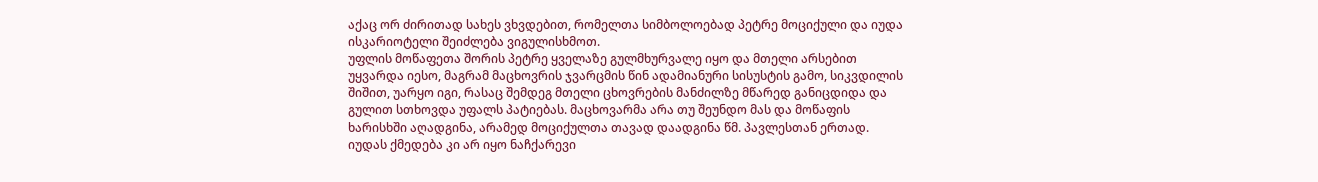აქაც ორ ძირითად სახეს ვხვდებით, რომელთა სიმბოლოებად პეტრე მოციქული და იუდა ისკარიოტელი შეიძლება ვიგულისხმოთ.
უფლის მოწაფეთა შორის პეტრე ყველაზე გულმხურვალე იყო და მთელი არსებით უყვარდა იესო, მაგრამ მაცხოვრის ჯვარცმის წინ ადამიანური სისუსტის გამო, სიკვდილის შიშით, უარყო იგი, რასაც შემდეგ მთელი ცხოვრების მანძილზე მწარედ განიცდიდა და გულით სთხოვდა უფალს პატიებას. მაცხოვარმა არა თუ შეუნდო მას და მოწაფის ხარისხში აღადგინა, არამედ მოციქულთა თავად დაადგინა წმ. პავლესთან ერთად.
იუდას ქმედება კი არ იყო ნაჩქარევი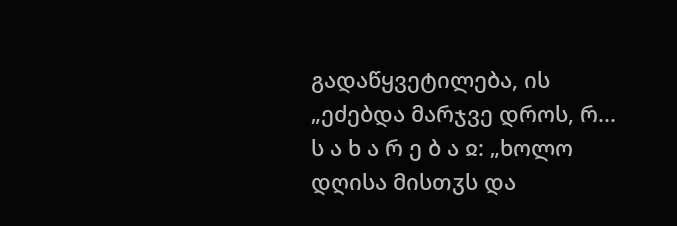გადაწყვეტილება, ის „ეძებდა მარჯვე დროს, რ...
ს ა ხ ა რ ე ბ ა ჲ: „ხოლო დღისა მისთჳს და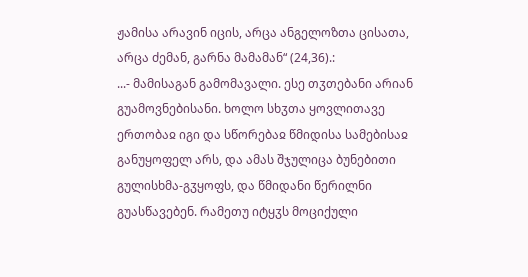ჟამისა არავინ იცის, არცა ანგელოზთა ცისათა, არცა ძემან, გარნა მამამან“ (24,36).:
...- მამისაგან გამომავალი. ესე თჳთებანი არიან გუამოვნებისანი. ხოლო სხჳთა ყოვლითავე ერთობაჲ იგი და სწორებაჲ წმიდისა სამებისაჲ განუყოფელ არს, და ამას შჯულიცა ბუნებითი გულისხმა-გჳყოფს, და წმიდანი წერილნი გუასწავებენ. რამეთუ იტყჳს მოციქული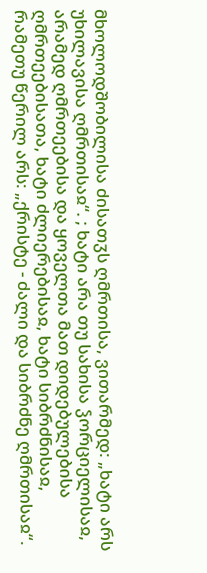მხოლოდშობილისა ძისათჳს ღმრთისა, ვითარმედ: „ხატი არს უხილავისა ღმრთისაჲ“. ; ხატი არა თუ სახისა ჴორციელისაჲ, არამედ ღმრთეებისა და ყოველთა მათ დიდებულებისა ღმრთეებისათა, ხატი ძლიერებისაჲ, ხატი სიბრძნისაჲ, რამეთუ წერილ არს: „ქრისტე - ძალი და სიბრძნე ღმრთისაჲ“.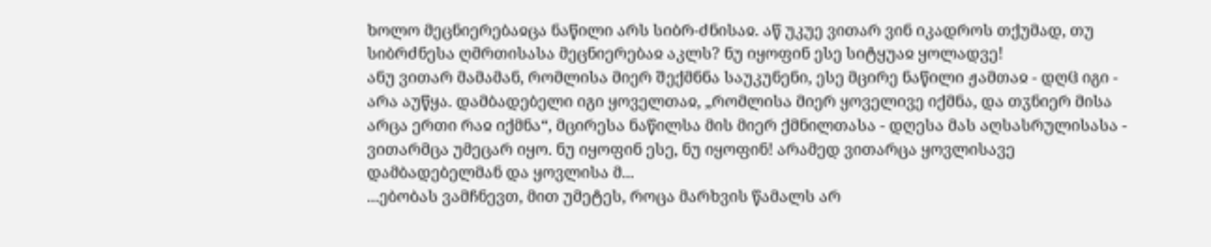ხოლო მეცნიერებაჲცა ნაწილი არს სიბრ-ძნისაჲ. აწ უკუე ვითარ ვინ იკადროს თქუმად, თუ სიბრძნესა ღმრთისასა მეცნიერებაჲ აკლს? ნუ იყოფინ ესე სიტყუაჲ ყოლადვე!
ანუ ვითარ მამამან, რომლისა მიერ შექმნნა საუკუნენი, ესე მცირე ნაწილი ჟამთაჲ - დღჱ იგი - არა აუწყა. დამბადებელი იგი ყოველთაჲ, „რომლისა მიერ ყოველივე იქმნა, და თჳნიერ მისა არცა ერთი რაჲ იქმნა“, მცირესა ნაწილსა მის მიერ ქმნილთასა - დღესა მას აღსასრულისასა - ვითარმცა უმეცარ იყო. ნუ იყოფინ ესე, ნუ იყოფინ! არამედ ვითარცა ყოვლისავე დამბადებელმან და ყოვლისა მ...
...ებობას ვამჩნევთ, მით უმეტეს, როცა მარხვის წამალს არ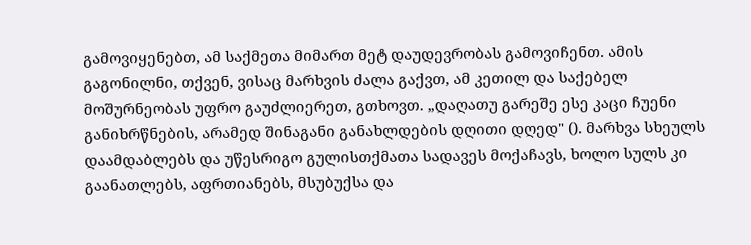გამოვიყენებთ, ამ საქმეთა მიმართ მეტ დაუდევრობას გამოვიჩენთ. ამის გაგონილნი, თქვენ, ვისაც მარხვის ძალა გაქვთ, ამ კეთილ და საქებელ მოშურნეობას უფრო გაუძლიერეთ, გთხოვთ. „დაღათუ გარეშე ესე კაცი ჩუენი განიხრწნების, არამედ შინაგანი განახლდების დღითი დღედ" (). მარხვა სხეულს დაამდაბლებს და უწესრიგო გულისთქმათა სადავეს მოქაჩავს, ხოლო სულს კი გაანათლებს, აფრთიანებს, მსუბუქსა და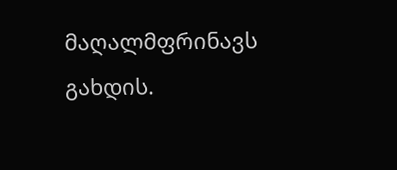მაღალმფრინავს გახდის.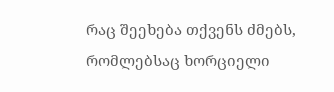რაც შეეხება თქვენს ძმებს, რომლებსაც ხორციელი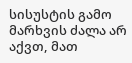სისუსტის გამო მარხვის ძალა არ აქვთ, მათ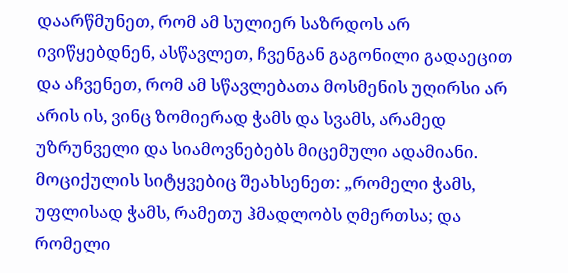დაარწმუნეთ, რომ ამ სულიერ საზრდოს არ ივიწყებდნენ, ასწავლეთ, ჩვენგან გაგონილი გადაეცით და აჩვენეთ, რომ ამ სწავლებათა მოსმენის უღირსი არ არის ის, ვინც ზომიერად ჭამს და სვამს, არამედ უზრუნველი და სიამოვნებებს მიცემული ადამიანი. მოციქულის სიტყვებიც შეახსენეთ: „რომელი ჭამს, უფლისად ჭამს, რამეთუ ჰმადლობს ღმერთსა; და რომელი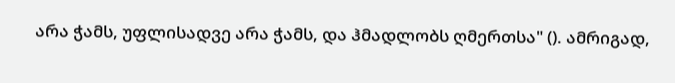არა ჭამს, უფლისადვე არა ჭამს, და ჰმადლობს ღმერთსა" (). ამრიგად,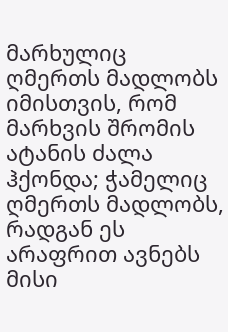მარხულიც ღმერთს მადლობს იმისთვის, რომ მარხვის შრომის ატანის ძალა ჰქონდა; ჭამელიც ღმერთს მადლობს, რადგან ეს არაფრით ავნებს მისი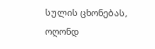სულის ცხონებას, ოღონდ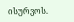ისურვოს.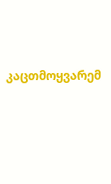კაცთმოყვარემ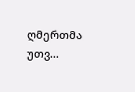ღმერთმა უთვ...